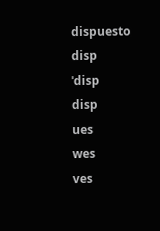dispuesto
disp
ˈdisp
disp
ues
wes
ves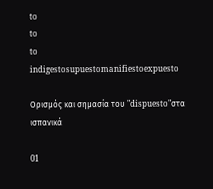to
to
to
indigestosupuestomanifiestoexpuesto

Ορισμός και σημασία του "dispuesto"στα ισπανικά

01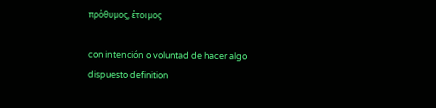πρόθυμος, έτοιμος

con intención o voluntad de hacer algo
dispuesto definition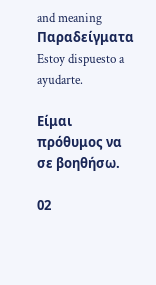and meaning
Παραδείγματα
Estoy dispuesto a ayudarte.

Είμαι πρόθυμος να σε βοηθήσω.

02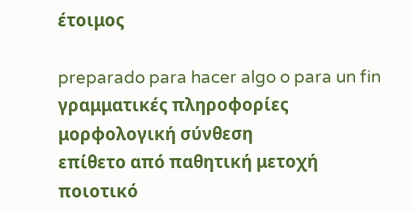έτοιμος

preparado para hacer algo o para un fin
γραμματικές πληροφορίες
μορφολογική σύνθεση
επίθετο από παθητική μετοχή
ποιοτικό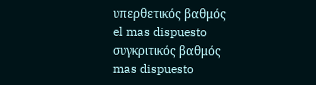υπερθετικός βαθμός
el mas dispuesto
συγκριτικός βαθμός
mas dispuesto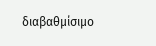διαβαθμίσιμο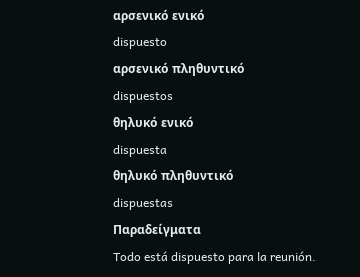αρσενικό ενικό
dispuesto
αρσενικό πληθυντικό
dispuestos
θηλυκό ενικό
dispuesta
θηλυκό πληθυντικό
dispuestas
Παραδείγματα
Todo está dispuesto para la reunión.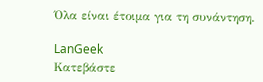Όλα είναι έτοιμα για τη συνάντηση.

LanGeek
Κατεβάστε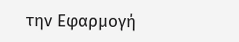την Εφαρμογή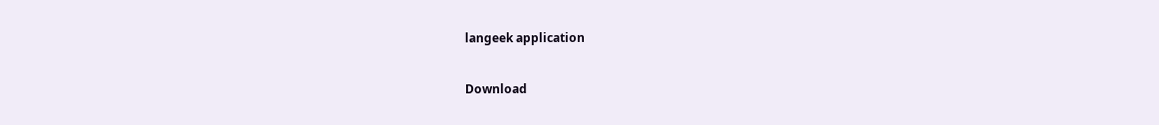langeek application

Download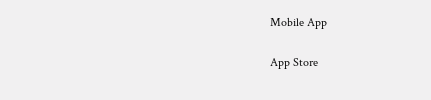Mobile App

App Store